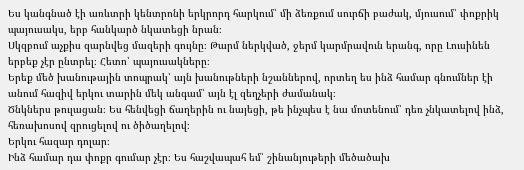Ես կանգնած էի առևտրի կենտրոնի երկրորդ հարկում՝ մի ձեռքում սուրճի բաժակ, մյուսում՝ փոքրիկ պայուսակս, երբ հանկարծ նկատեցի նրան։
Սկզբում աչքիս զարնվեց մազերի գույնը։ Թարմ ներկված, ջերմ կարմրավուն երանգ, որը Լուսինեն երբեք չէր ընտրել։ Հետո՝ պայուսակները։
Երեք մեծ խանութային տոպրակ՝ այն խանութների նշաններով, որտեղ ես ինձ համար գնումներ էի անում հազիվ երկու տարին մեկ անգամ՝ այն էլ զեղչերի ժամանակ։
Ծնկներս թուլացան։ Ես հենվեցի ճաղերին ու նայեցի, թե ինչպես է նա մոտենում՝ դեռ չնկատելով ինձ, հեռախոսով զրուցելով ու ծիծաղելով։
Երկու հազար դոլար։
Ինձ համար դա փոքր գումար չէր։ Ես հաշվապահ եմ՝ շինանյութերի մեծածախ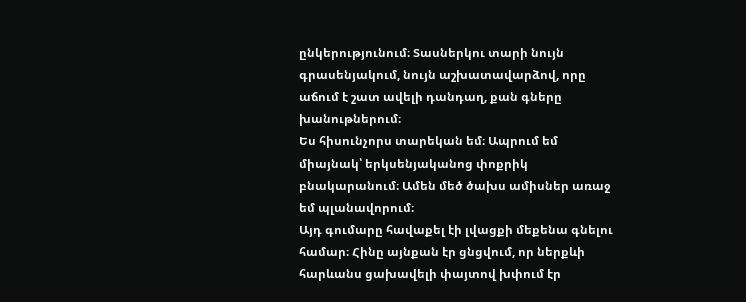ընկերությունում։ Տասներկու տարի նույն գրասենյակում, նույն աշխատավարձով, որը աճում է շատ ավելի դանդաղ, քան գները խանութներում։
Ես հիսունչորս տարեկան եմ։ Ապրում եմ միայնակ՝ երկսենյականոց փոքրիկ բնակարանում։ Ամեն մեծ ծախս ամիսներ առաջ եմ պլանավորում։
Այդ գումարը հավաքել էի լվացքի մեքենա գնելու համար։ Հինը այնքան էր ցնցվում, որ ներքևի հարևանս ցախավելի փայտով խփում էր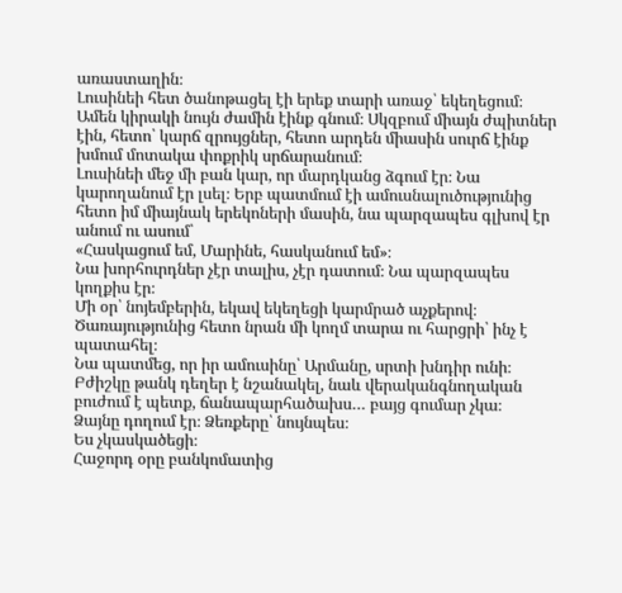առաստաղին։
Լուսինեի հետ ծանոթացել էի երեք տարի առաջ՝ եկեղեցում։ Ամեն կիրակի նույն ժամին էինք գնում։ Սկզբում միայն ժպիտներ էին, հետո՝ կարճ զրույցներ, հետո արդեն միասին սուրճ էինք խմում մոտակա փոքրիկ սրճարանում։
Լուսինեի մեջ մի բան կար, որ մարդկանց ձգում էր։ Նա կարողանում էր լսել։ Երբ պատմում էի ամուսնալուծությունից հետո իմ միայնակ երեկոների մասին, նա պարզապես գլխով էր անում ու ասում՝
«Հասկացում եմ, Մարինե, հասկանում եմ»։
Նա խորհուրդներ չէր տալիս, չէր դատում։ Նա պարզապես կողքիս էր։
Մի օր՝ նոյեմբերին, եկավ եկեղեցի կարմրած աչքերով։ Ծառայությունից հետո նրան մի կողմ տարա ու հարցրի՝ ինչ է պատահել։
Նա պատմեց, որ իր ամուսինը՝ Արմանը, սրտի խնդիր ունի։ Բժիշկը թանկ դեղեր է նշանակել, նաև վերականգնողական բուժում է պետք, ճանապարհածախս… բայց գումար չկա։
Ձայնը դողում էր։ Ձեռքերը՝ նույնպես։
Ես չկասկածեցի։
Հաջորդ օրը բանկոմատից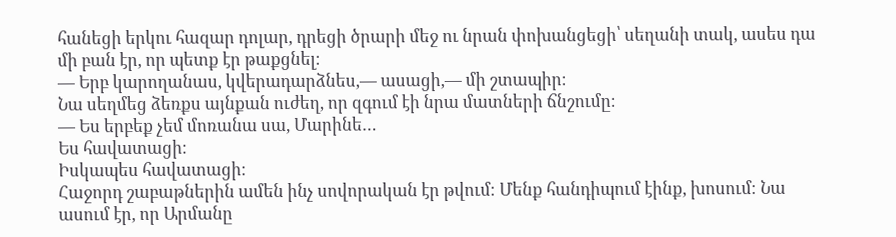հանեցի երկու հազար դոլար, դրեցի ծրարի մեջ ու նրան փոխանցեցի՝ սեղանի տակ, ասես դա մի բան էր, որ պետք էր թաքցնել։
— Երբ կարողանաս, կվերադարձնես,— ասացի,— մի շտապիր։
Նա սեղմեց ձեռքս այնքան ուժեղ, որ զգում էի նրա մատների ճնշումը։
— Ես երբեք չեմ մոռանա սա, Մարինե…
Ես հավատացի։
Իսկապես հավատացի։
Հաջորդ շաբաթներին ամեն ինչ սովորական էր թվում։ Մենք հանդիպում էինք, խոսում։ Նա ասում էր, որ Արմանը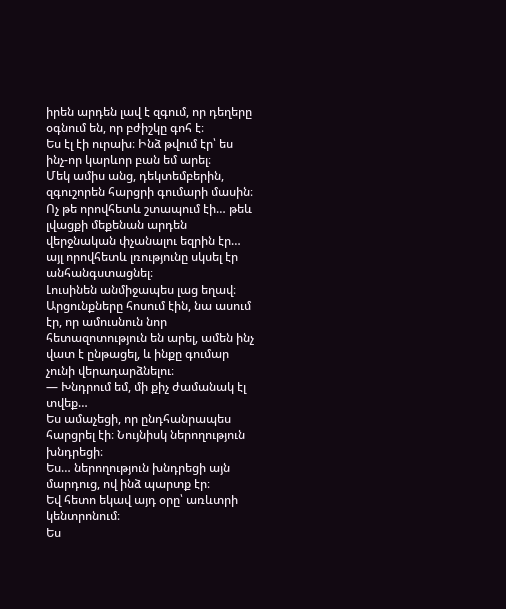իրեն արդեն լավ է զգում, որ դեղերը օգնում են, որ բժիշկը գոհ է։
Ես էլ էի ուրախ։ Ինձ թվում էր՝ ես ինչ-որ կարևոր բան եմ արել։
Մեկ ամիս անց, դեկտեմբերին, զգուշորեն հարցրի գումարի մասին։ Ոչ թե որովհետև շտապում էի… թեև լվացքի մեքենան արդեն վերջնական փչանալու եզրին էր… այլ որովհետև լռությունը սկսել էր անհանգստացնել։
Լուսինեն անմիջապես լաց եղավ։
Արցունքները հոսում էին, նա ասում էր, որ ամուսնուն նոր հետազոտություն են արել, ամեն ինչ վատ է ընթացել, և ինքը գումար չունի վերադարձնելու։
— Խնդրում եմ, մի քիչ ժամանակ էլ տվեք…
Ես ամաչեցի, որ ընդհանրապես հարցրել էի։ Նույնիսկ ներողություն խնդրեցի։
Ես… ներողություն խնդրեցի այն մարդուց, ով ինձ պարտք էր։
Եվ հետո եկավ այդ օրը՝ առևտրի կենտրոնում։
Ես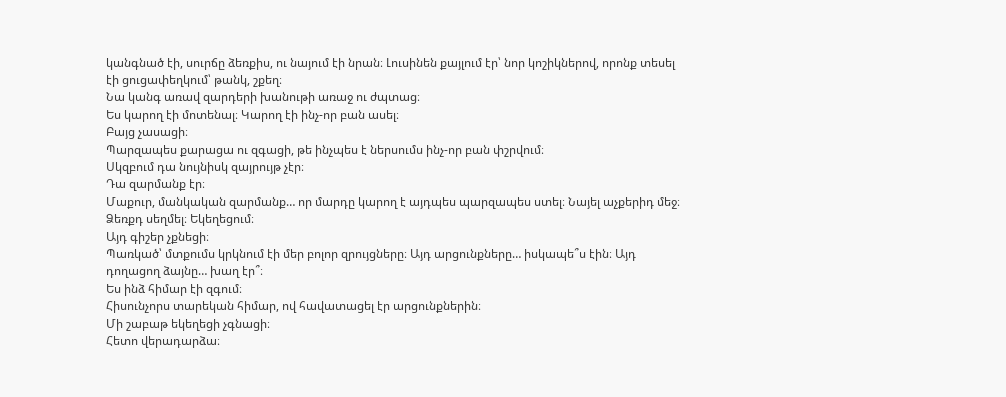կանգնած էի, սուրճը ձեռքիս, ու նայում էի նրան։ Լուսինեն քայլում էր՝ նոր կոշիկներով, որոնք տեսել էի ցուցափեղկում՝ թանկ, շքեղ։
Նա կանգ առավ զարդերի խանութի առաջ ու ժպտաց։
Ես կարող էի մոտենալ։ Կարող էի ինչ-որ բան ասել։
Բայց չասացի։
Պարզապես քարացա ու զգացի, թե ինչպես է ներսումս ինչ-որ բան փշրվում։
Սկզբում դա նույնիսկ զայրույթ չէր։
Դա զարմանք էր։
Մաքուր, մանկական զարմանք… որ մարդը կարող է այդպես պարզապես ստել։ Նայել աչքերիդ մեջ։ Ձեռքդ սեղմել։ Եկեղեցում։
Այդ գիշեր չքնեցի։
Պառկած՝ մտքումս կրկնում էի մեր բոլոր զրույցները։ Այդ արցունքները… իսկապե՞ս էին։ Այդ դողացող ձայնը… խաղ էր՞։
Ես ինձ հիմար էի զգում։
Հիսունչորս տարեկան հիմար, ով հավատացել էր արցունքներին։
Մի շաբաթ եկեղեցի չգնացի։
Հետո վերադարձա։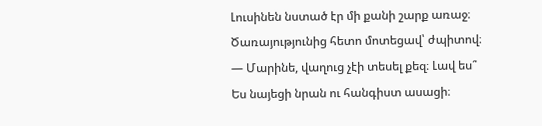Լուսինեն նստած էր մի քանի շարք առաջ։ Ծառայությունից հետո մոտեցավ՝ ժպիտով։
— Մարինե, վաղուց չէի տեսել քեզ։ Լավ ես՞
Ես նայեցի նրան ու հանգիստ ասացի։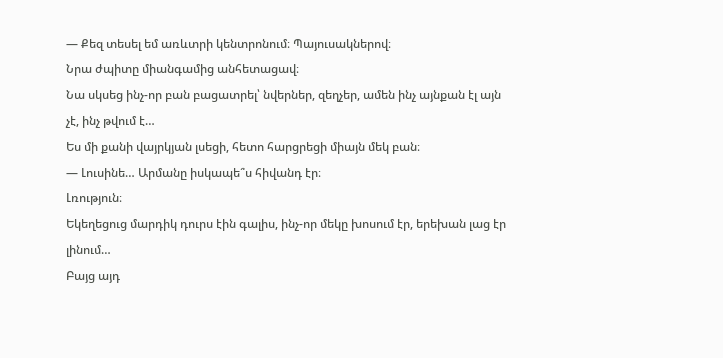— Քեզ տեսել եմ առևտրի կենտրոնում։ Պայուսակներով։
Նրա ժպիտը միանգամից անհետացավ։
Նա սկսեց ինչ-որ բան բացատրել՝ նվերներ, զեղչեր, ամեն ինչ այնքան էլ այն չէ, ինչ թվում է…
Ես մի քանի վայրկյան լսեցի, հետո հարցրեցի միայն մեկ բան։
— Լուսինե… Արմանը իսկապե՞ս հիվանդ էր։
Լռություն։
Եկեղեցուց մարդիկ դուրս էին գալիս, ինչ-որ մեկը խոսում էր, երեխան լաց էր լինում…
Բայց այդ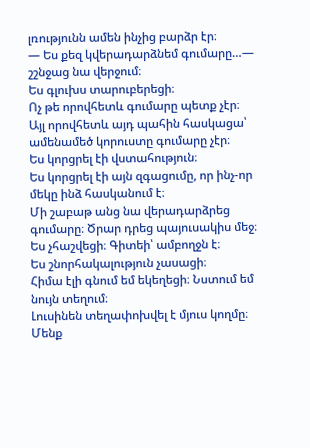լռությունն ամեն ինչից բարձր էր։
— Ես քեզ կվերադարձնեմ գումարը…— շշնջաց նա վերջում։
Ես գլուխս տարուբերեցի։
Ոչ թե որովհետև գումարը պետք չէր։
Այլ որովհետև այդ պահին հասկացա՝ ամենամեծ կորուստը գումարը չէր։
Ես կորցրել էի վստահություն։
Ես կորցրել էի այն զգացումը, որ ինչ-որ մեկը ինձ հասկանում է։
Մի շաբաթ անց նա վերադարձրեց գումարը։ Ծրար դրեց պայուսակիս մեջ։
Ես չհաշվեցի։ Գիտեի՝ ամբողջն է։
Ես շնորհակալություն չասացի։
Հիմա էլի գնում եմ եկեղեցի։ Նստում եմ նույն տեղում։
Լուսինեն տեղափոխվել է մյուս կողմը։ Մենք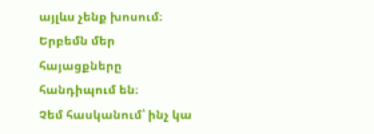այլևս չենք խոսում։
Երբեմն մեր հայացքները հանդիպում են։
Չեմ հասկանում՝ ինչ կա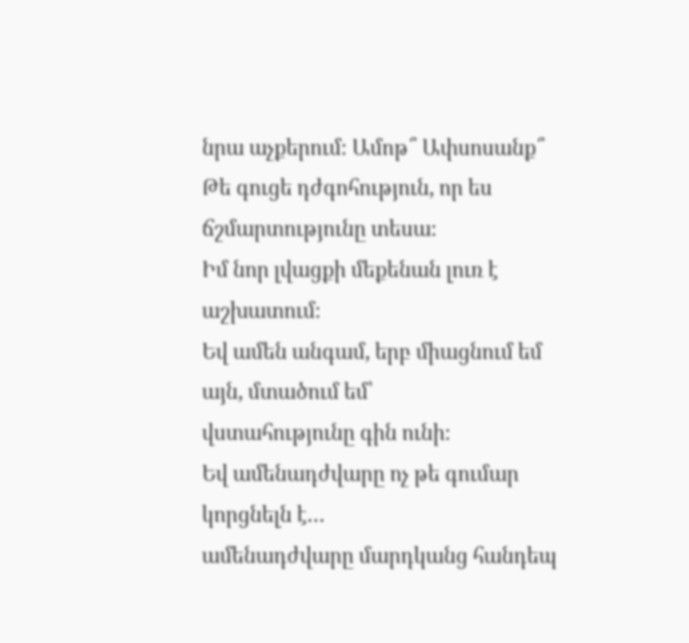նրա աչքերում։ Ամոթ՞ Ափսոսանք՞ Թե գուցե դժգոհություն, որ ես ճշմարտությունը տեսա։
Իմ նոր լվացքի մեքենան լուռ է աշխատում։
Եվ ամեն անգամ, երբ միացնում եմ այն, մտածում եմ՝
վստահությունը գին ունի։
Եվ ամենադժվարը ոչ թե գումար կորցնելն է…
ամենադժվարը մարդկանց հանդեպ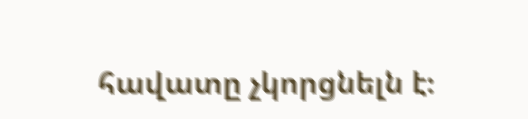հավատը չկորցնելն է։